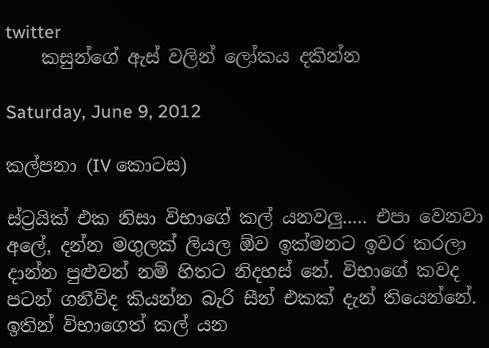twitter
    කසුන්ගේ ඇස් වලින් ලෝකය දකින්න

Saturday, June 9, 2012

කල්පනා (IV කොටස)

ස්ට්‍රයික් එක නිසා විභාගේ කල් යනවලු..... එපා වෙනවා අලේ, දන්න මගුලක් ලියල ඕව ඉක්මනට ඉවර කරලා දාන්න පුළුවන් නම් හිතට නිදහස් නේ. විභාගේ කවද පටන් ගනීවිද කියන්න බැරි සීන් එකක් දැන් තියෙන්නේ. ඉතින් විභාගෙත් කල් යන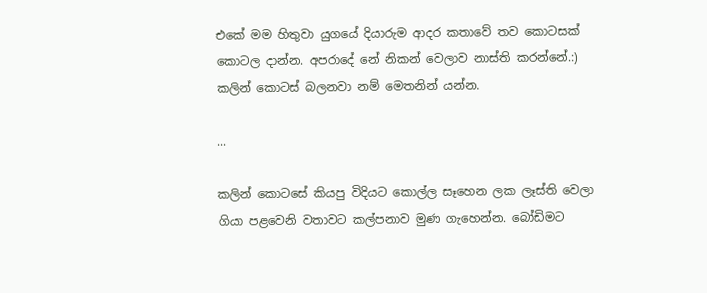එකේ මම හිතුවා යුගයේ දියාරුම ආදර කතාවේ තව කොටසක් කොටල දාන්න. අපරාදේ නේ නිකන් වෙලාව නාස්ති කරන්නේ.:) කලින් කොටස් බලනවා නම් මෙතනින් යන්න.

...

කලින් කොටසේ කියපු විදියට කොල්ල සෑහෙන ලක ලෑස්ති වෙලා ගියා පළවෙනි වතාවට කල්පනාව මුණ ගැහෙන්න. බෝඩිමට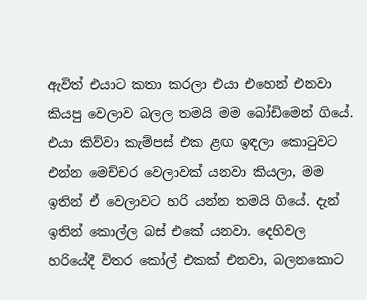ඇවිත් එයාට කතා කරලා එයා එහෙන් එනවා කියපු වෙලාව බලල තමයි මම බෝඩිමෙන් ගියේ. එයා කිව්වා කැම්පස් එක ළඟ ඉඳලා කොටුවට එන්න මෙච්චර වෙලාවක් යනවා කියලා, මම ඉතින් ඒ වෙලාවට හරි යන්න තමයි ගියේ. දැන් ඉතින් කොල්ල බස් එකේ යනවා. දෙහිවල හරියේදී විතර කෝල් එකක් එනවා, බලනකොට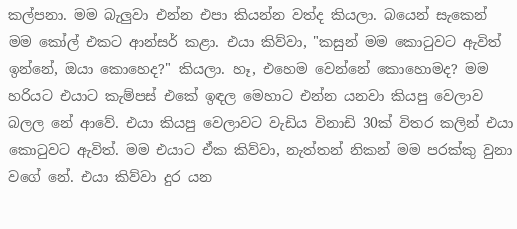කල්පනා. මම බැලුවා එන්න එපා කියන්න වත්ද කියලා. බයෙන් සැකෙන් මම කෝල් එකට ආන්සර් කළා. එයා කිව්වා, "කසුන් මම කොටුවට ඇවිත් ඉන්නේ, ඔයා කොහෙද?" කියලා. හෑ, එහෙම වෙන්නේ කොහොමද? මම හරියට එයාට කැම්පස් එකේ ඉඳල මෙහාට එන්න යනවා කියපු වෙලාව බලල නේ ආවේ. එයා කියපු වෙලාවට වැඩිය විනාඩි 30ක් විතර කලින් එයා කොටුවට ඇවිත්. මම එයාට ඒක කිව්වා, නැත්තන් නිකන් මම පරක්කු වුනා වගේ නේ. එයා කිව්වා දුර යන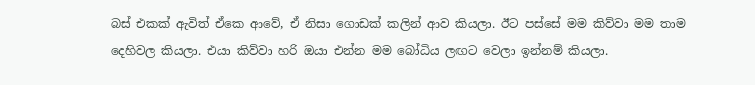බස් එකක් ඇවිත් ඒකෙ ආවේ, ඒ නිසා ගොඩක් කලින් ආව කියලා. ඊට පස්සේ මම කිව්වා මම තාම දෙහිවල කියලා. එයා කිව්වා හරි ඔයා එන්න මම බෝධිය ලඟට වෙලා ඉන්නම් කියලා.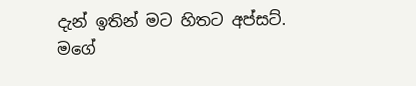දැන් ඉතින් මට හිතට අප්සට්. මගේ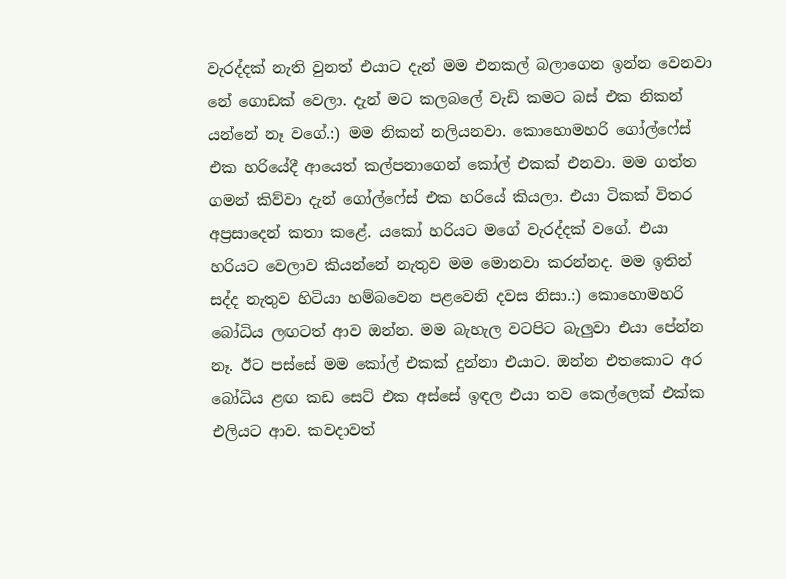වැරද්දක් නැති වුනත් එයාට දැන් මම එනකල් බලාගෙන ඉන්න වෙනවා නේ ගොඩක් වෙලා. දැන් මට කලබලේ වැඩි කමට බස් එක නිකන් යන්නේ නෑ වගේ.:) මම නිකන් නලියනවා. කොහොමහරි ගෝල්ෆේස් එක හරියේදී ආයෙත් කල්පනාගෙන් කෝල් එකක් එනවා. මම ගත්ත ගමන් කිව්වා දැන් ගෝල්ෆේස් එක හරියේ කියලා. එයා ටිකක් විතර අප්‍රසාදෙන් කතා කළේ. යකෝ හරියට මගේ වැරද්දක් වගේ. එයා හරියට වෙලාව කියන්නේ නැතුව මම මොනවා කරන්නද. මම ඉතින් සද්ද නැතුව හිටියා හම්බවෙන පළවෙනි දවස නිසා.:) කොහොමහරි බෝධිය ලඟටත් ආව ඔන්න. මම බැහැල වටපිට බැලුවා එයා පේන්න නෑ. ඊට පස්සේ මම කෝල් එකක් දුන්නා එයාට. ඔන්න එතකොට අර බෝධිය ළඟ කඩ සෙට් එක අස්සේ ඉඳල එයා තව කෙල්ලෙක් එක්ක එලියට ආව. කවදාවත්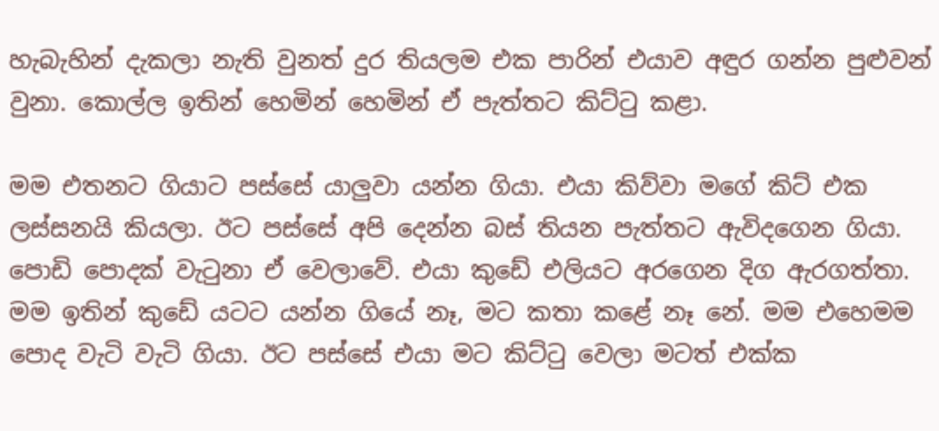හැබැහින් දැකලා නැති වුනත් දුර තියලම එක පාරින් එයාව අඳුර ගන්න පුළුවන් වුනා. කොල්ල ඉතින් හෙමින් හෙමින් ඒ පැත්තට කිට්ටු කළා.

මම එතනට ගියාට පස්සේ යාලුවා යන්න ගියා. එයා කිව්වා මගේ කිට් එක ලස්සනයි කියලා. ඊට පස්සේ අපි දෙන්න බස් තියන පැත්තට ඇවිදගෙන ගියා. පොඩි පොදක් වැටුනා ඒ වෙලාවේ. එයා කුඩේ එලියට අරගෙන දිග ඇරගත්තා. මම ඉතින් කුඩේ යටට යන්න ගියේ නෑ, මට කතා කළේ නෑ නේ. මම එහෙමම පොද වැටි වැටි ගියා. ඊට පස්සේ එයා මට කිට්ටු වෙලා මටත් එක්ක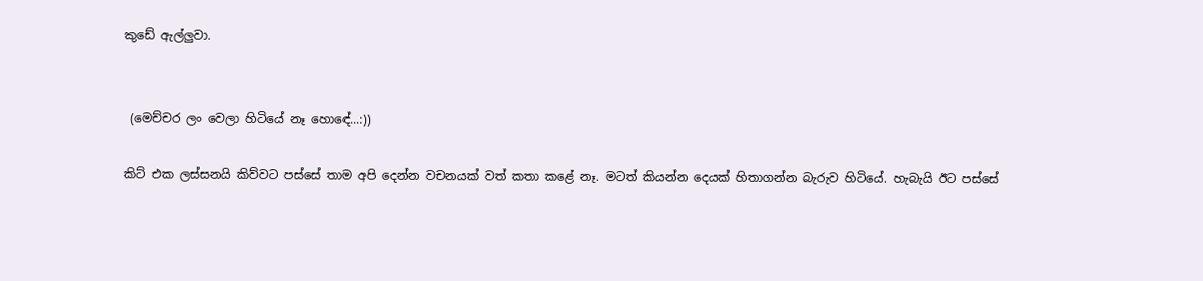කුඩේ ඇල්ලුවා.


 (මෙච්චර ලං වෙලා හිටියේ නෑ හොඳේ...:))

කිට් එක ලස්සනයි කිව්වට පස්සේ තාම අපි දෙන්න වචනයක් වත් කතා කළේ නෑ. මටත් කියන්න දෙයක් හිතාගන්න බැරුව හිටියේ. හැබැයි ඊට පස්සේ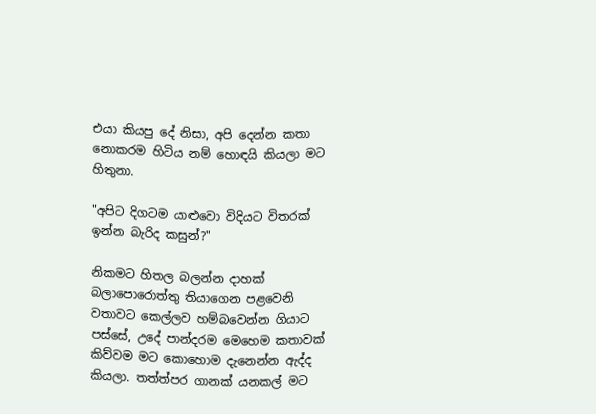එයා කියපු දේ නිසා, අපි දෙන්න කතා නොකරම හිටිය නම් හොඳයි කියලා මට හිතුනා.

"අපිට දිගටම යාළුවො විදියට විතරක් ඉන්න බැරිද කසුන්?"

නිකමට හිතල බලන්න දාහක් බලාපොරොත්තු තියාගෙන පළවෙනි වතාවට කෙල්ලව හම්බවෙන්න ගියාට පස්සේ, උදේ පාන්දරම මෙහෙම කතාවක් කිව්වම මට කොහොම දැනෙන්න ඇද්ද කියලා. තත්ත්පර ගානක් යනකල් මට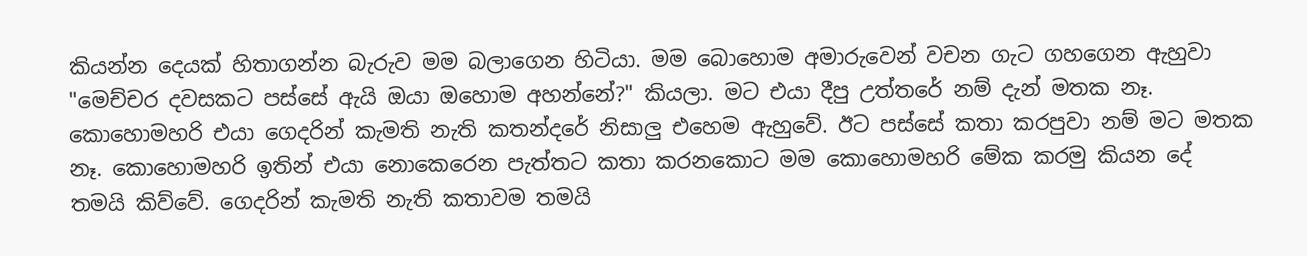කියන්න දෙයක් හිතාගන්න බැරුව මම බලාගෙන හිටියා. මම බොහොම අමාරුවෙන් වචන ගැට ගහගෙන ඇහුවා "මෙච්චර දවසකට පස්සේ ඇයි ඔයා ඔහොම අහන්නේ?" කියලා. මට එයා දීපු උත්තරේ නම් දැන් මතක නෑ. කොහොමහරි එයා ගෙදරින් කැමති නැති කතන්දරේ නිසාලු එහෙම ඇහුවේ. ඊට පස්සේ කතා කරපුවා නම් මට මතක නෑ. කොහොමහරි ඉතින් එයා නොකෙරෙන පැත්තට කතා කරනකොට මම කොහොමහරි මේක කරමු කියන දේ තමයි කිව්වේ. ගෙදරින් කැමති නැති කතාවම තමයි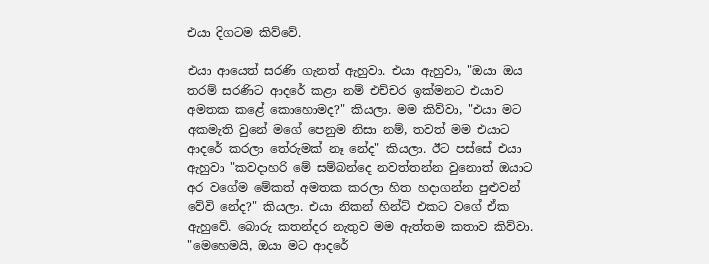එයා දිගටම කිව්වේ.

එයා ආයෙත් සරණි ගැනත් ඇහුවා. එයා ඇහුවා, "ඔයා ඔය තරම් සරණිට ආදරේ කළා නම් එච්චර ඉක්මනට එයාව අමතක කළේ කොහොමද?" කියලා. මම කිව්වා, "එයා මට අකමැති වුනේ මගේ පෙනුම නිසා නම්, තවත් මම එයාට ආදරේ කරලා තේරුමක් නෑ නේද" කියලා. ඊට පස්සේ එයා ඇහුවා "කවදාහරි මේ සම්බන්දෙ නවත්තන්න වුනොත් ඔයාට අර වගේම මේකත් අමතක කරලා හිත හදාගන්න පුළුවන් වේවි නේද?" කියලා. එයා නිකන් හින්ට් එකට වගේ ඒක ඇහුවේ. බොරු කතන්දර නැතුව මම ඇත්තම කතාව කිව්වා. "මෙහෙමයි, ඔයා මට ආදරේ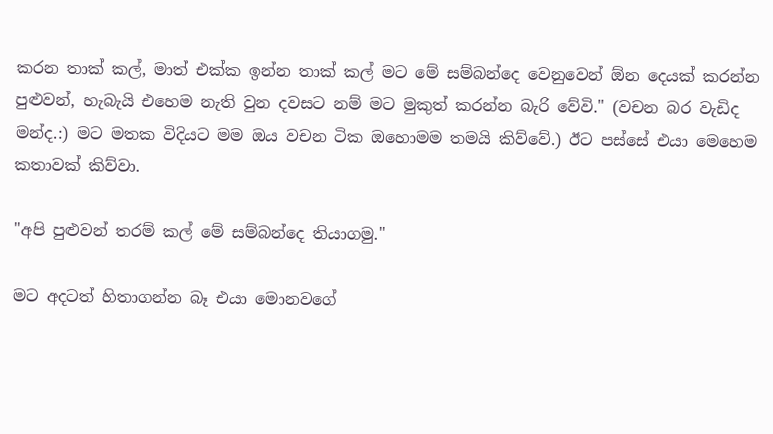කරන තාක් කල්, මාත් එක්ක ඉන්න තාක් කල් මට මේ සම්බන්දෙ වෙනුවෙන් ඕන දෙයක් කරන්න පුළුවන්, හැබැයි එහෙම නැති වුන දවසට නම් මට මුකුත් කරන්න බැරි වේවි." (වචන බර වැඩිද මන්ද.:) මට මතක විදියට මම ඔය වචන ටික ඔහොමම තමයි කිව්වේ.) ඊට පස්සේ එයා මෙහෙම කතාවක් කිව්වා.

"අපි පුළුවන් තරම් කල් මේ සම්බන්දෙ තියාගමු."

මට අදටත් හිතාගන්න බෑ එයා මොනවගේ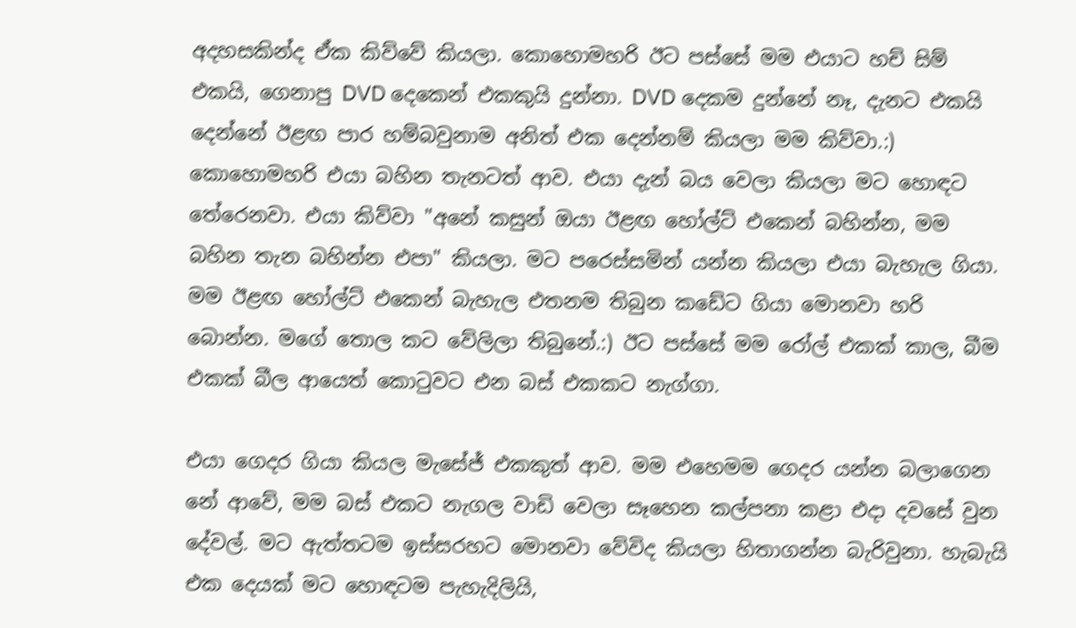අදහසකින්ද ඒක කිව්වේ කියලා. කොහොමහරි ඊට පස්සේ මම එයාට හච් සිම් එකයි, ගෙනාපු DVD දෙකෙන් එකකුයි දුන්නා. DVD දෙකම දුන්නේ නෑ, දැනට එකයි දෙන්නේ ඊළඟ පාර හම්බවුනාම අනිත් එක දෙන්නම් කියලා මම කිව්වා.:) කොහොමහරි එයා බහින තැනටත් ආව. එයා දැන් බය වෙලා කියලා මට හොඳට තේරෙනවා. එයා කිව්වා "අනේ කසුන් ඔයා ඊළඟ හෝල්ට් එකෙන් බහින්න, මම බහින තැන බහින්න එපා" කියලා. මට පරෙස්සමින් යන්න කියලා එයා බැහැල ගියා. මම ඊළඟ හෝල්ට් එකෙන් බැහැල එතනම තිබුන කඩේට ගියා මොනවා හරි බොන්න. මගේ තොල කට වේලිලා තිබුනේ.:) ඊට පස්සේ මම රෝල් එකක් කාල, බීම එකක් බීල ආයෙත් කොටුවට එන බස් එකකට නැග්ගා.

එයා ගෙදර ගියා කියල මැසේජ් එකකුත් ආව. මම එහෙමම ගෙදර යන්න බලාගෙන නේ ආවේ, මම බස් එකට නැගල වාඩි වෙලා සෑහෙන කල්පනා කළා එදා දවසේ වුන දේවල්. මට ඇත්තටම ඉස්සරහට මොනවා වේවිද කියලා හිතාගන්න බැරිවුනා. හැබැයි එක දෙයක් මට හොඳටම පැහැදිලියි,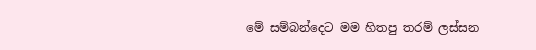මේ සම්බන්දෙට මම හිතපු තරම් ලස්සන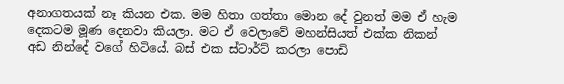අනාගතයක් නෑ කියන එක. මම හිතා ගත්තා මොන දේ වුනත් මම ඒ හැම දෙකටම මූණ දෙනවා කියලා. මට ඒ වෙලාවේ මහන්සියත් එක්ක නිකන් අඩ නින්දේ වගේ හිටියේ. බස් එක ස්ටාර්ට් කරලා පොඩි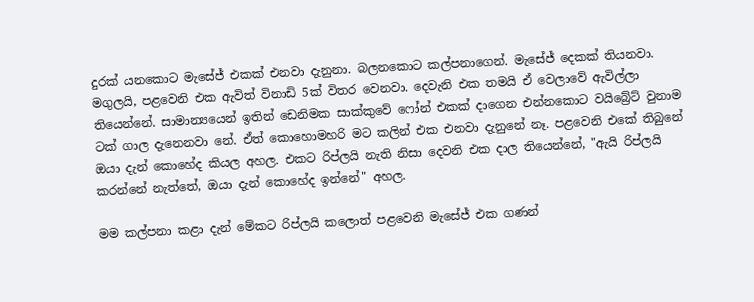දුරක් යනකොට මැසේජ් එකක් එනවා දැනුනා. බලනකොට කල්පනාගෙන්. මැසේජ් දෙකක් තියනවා. මගුලයි, පළවෙනි එක ඇවිත් විනාඩි 5ක් විතර වෙනවා. දෙවැනි එක තමයි ඒ වෙලාවේ ඇවිල්ලා තියෙන්නේ. සාමාන්‍යයෙන් ඉතින් ඩෙනිමක සාක්කුවේ ෆෝන් එකක් දාගෙන එන්නකොට වයිබ්‍රේට් වුනාම ටක් ගාල දැනෙනවා නේ. ඒත් කොහොමහරි මට කලින් එක එනවා දැනුනේ නෑ. පළවෙනි එකේ තිබුනේ ඔයා දැන් කොහේද කියල අහල. එකට රිප්ලයි නැති නිසා දෙවනි එක දාල තියෙන්නේ, "ඇයි රිප්ලයි කරන්නේ නැත්තේ, ඔයා දැන් කොහේද ඉන්නේ" අහල.

මම කල්පනා කළා දැන් මේකට රිප්ලයි කලොත් පළවෙනි මැසේජ් එක ගණන්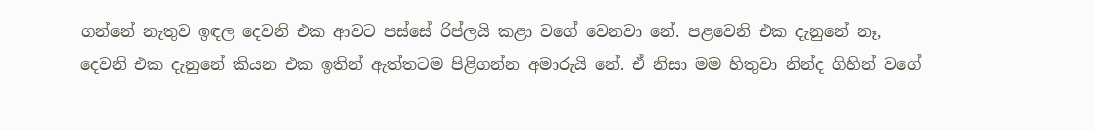ගන්නේ නැතුව ඉඳල දෙවනි එක ආවට පස්සේ රිප්ලයි කළා වගේ වෙනවා නේ. පළවෙනි එක දැනුනේ නෑ, දෙවනි එක දැනුනේ කියන එක ඉතින් ඇත්තටම පිළිගන්න අමාරුයි නේ. ඒ නිසා මම හිතුවා නින්ද ගිහින් වගේ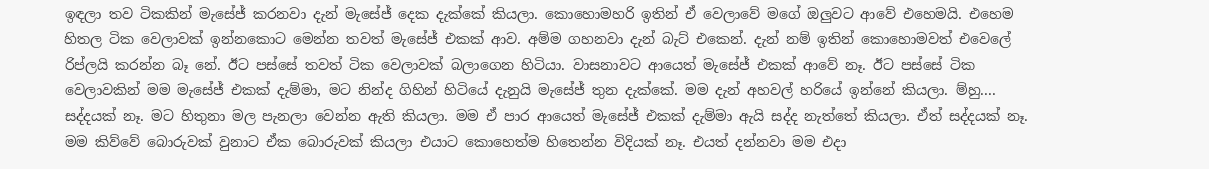ඉඳලා තව ටිකකින් මැසේජ් කරනවා දැන් මැසේජ් දෙක දැක්කේ කියලා. කොහොමහරි ඉතින් ඒ වෙලාවේ මගේ ඔලුවට ආවේ එහෙමයි. එහෙම හිතල ටික වෙලාවක් ඉන්නකොට මෙන්න තවත් මැසේජ් එකක් ආව. අම්ම ගහනවා දැන් බැට් එකෙන්. දැන් නම් ඉතින් කොහොමවත් එවෙලේ රිප්ලයි කරන්න බෑ නේ. ඊට පස්සේ තවත් ටික වෙලාවක් බලාගෙන හිටියා. වාසනාවට ආයෙත් මැසේජ් එකක් ආවේ නෑ. ඊට පස්සේ ටික වෙලාවකින් මම මැසේජ් එකක් දැම්මා, මට නින්ද ගිහින් හිටියේ දැනුයි මැසේජ් තුන දැක්කේ. මම දැන් අහවල් හරියේ ඉන්නේ කියලා. ම්හු.... සද්දයක් නෑ. මට හිතුනා මල පැනලා වෙන්න ඇති කියලා. මම ඒ පාර ආයෙත් මැසේජ් එකක් දැම්මා ඇයි සද්ද නැත්තේ කියලා. ඒත් සද්දයක් නෑ. මම කිව්වේ බොරුවක් වුනාට ඒක බොරුවක් කියලා එයාට කොහෙත්ම හිතෙන්න විදියක් නෑ. එයත් දන්නවා මම එදා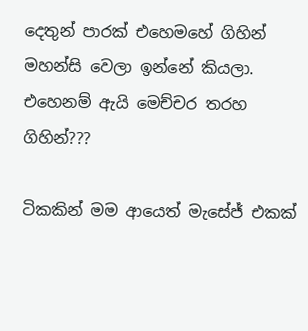දෙතුන් පාරක් එහෙමහේ ගිහින් මහන්සි වෙලා ඉන්නේ කියලා. එහෙනම් ඇයි මෙච්චර තරහ ගිහින්???

ටිකකින් මම ආයෙත් මැසේජ් එකක්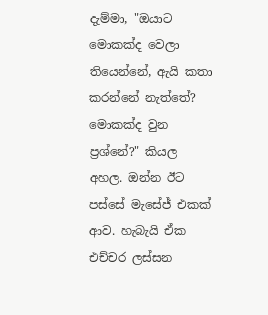දැම්මා, "ඔයාට මොකක්ද වෙලා තියෙන්නේ, ඇයි කතා කරන්නේ නැත්තේ? මොකක්ද වුන ප්‍රශ්නේ?" කියල අහල. ඔන්න ඊට පස්සේ මැසේජ් එකක් ආව. හැබැයි ඒක එච්චර ලස්සන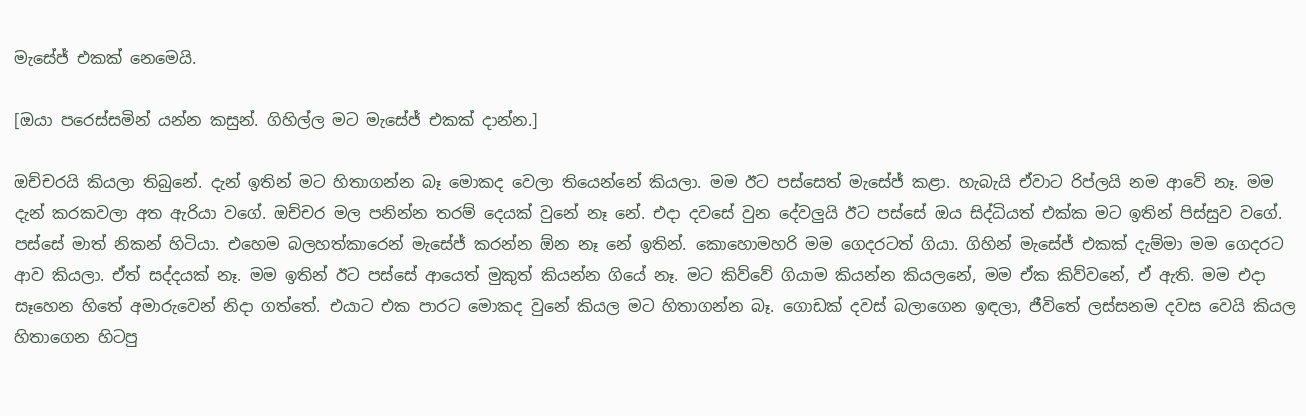මැසේජ් එකක් නෙමෙයි.

[ඔයා පරෙස්සමින් යන්න කසුන්. ගිහිල්ල මට මැසේජ් එකක් දාන්න.]

ඔච්චරයි කියලා තිබුනේ. දැන් ඉතින් මට හිතාගන්න බෑ මොකද වෙලා තියෙන්නේ කියලා. මම ඊට පස්සෙත් මැසේජ් කළා. හැබැයි ඒවාට රිප්ලයි නම ආවේ නෑ. මම දැන් කරකවලා අත ඇරියා වගේ. ඔච්චර මල පනින්න තරම් දෙයක් වුනේ නෑ නේ. එදා දවසේ වුන දේවලුයි ඊට පස්සේ ඔය සිද්ධියත් එක්ක මට ඉතින් පිස්සුව වගේ. පස්සේ මාත් නිකන් හිටියා. එහෙම බලහත්කාරෙන් මැසේජ් කරන්න ඕන නෑ නේ ඉතින්. කොහොමහරි මම ගෙදරටත් ගියා. ගිහින් මැසේජ් එකක් දැම්මා මම ගෙදරට ආව කියලා. ඒත් සද්දයක් නෑ. මම ඉතින් ඊට පස්සේ ආයෙත් මුකුත් කියන්න ගියේ නෑ. මට කිව්වේ ගියාම කියන්න කියලනේ, මම ඒක කිව්වනේ, ඒ ඇති. මම එදා සෑහෙන හිතේ අමාරුවෙන් නිදා ගත්තේ. එයාට එක පාරට මොකද වුනේ කියල මට හිතාගන්න බෑ. ගොඩක් දවස් බලාගෙන ඉඳලා, ජීවිතේ ලස්සනම දවස වෙයි කියල හිතාගෙන හිටපු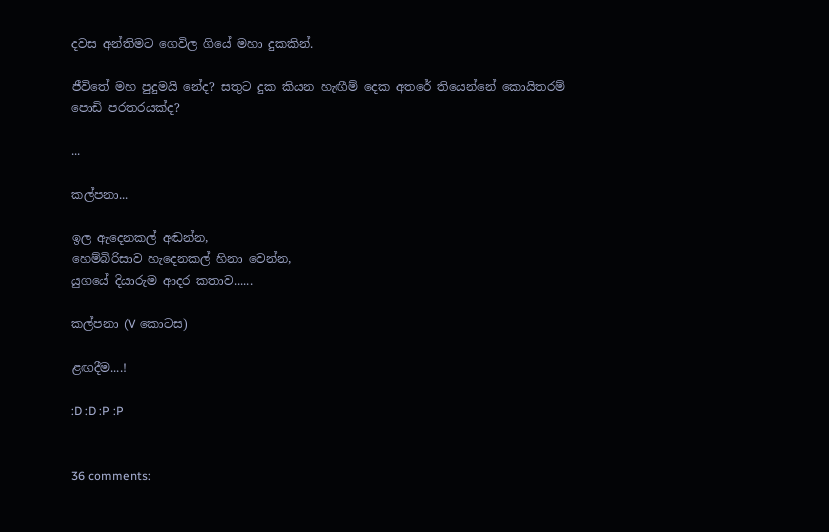දවස අන්තිමට ගෙවිල ගියේ මහා දුකකින්.

ජීවිතේ මහ පුදුමයි නේද? සතුට දුක කියන හැඟීම් දෙක අතරේ තියෙන්නේ කොයිතරම් පොඩි පරතරයක්ද?

...

කල්පනා...

ඉල ඇදෙනකල් අඬන්න,
හෙම්බිරිසාව හැදෙනකල් හිනා වෙන්න,
යුගයේ දියාරුම ආදර කතාව......

කල්පනා (V කොටස)

ළඟදීම....!

:D :D :P :P


36 comments: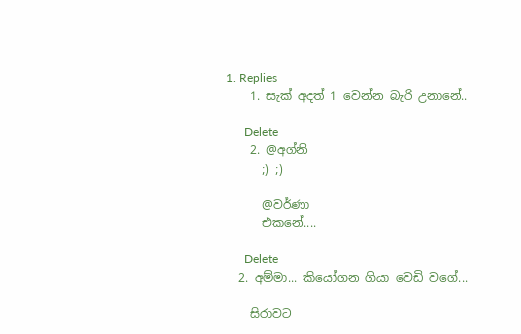1. Replies
    1. සැක් අදත් 1 වෙන්න බැරි උනානේ..

      Delete
    2. @අග්නි
      ;) ;)

      @වර්ණා
      එකනේ....

      Delete
  2. අම්මා... කියෝගන ගියා වෙඩි වගේ...

    සිරාවට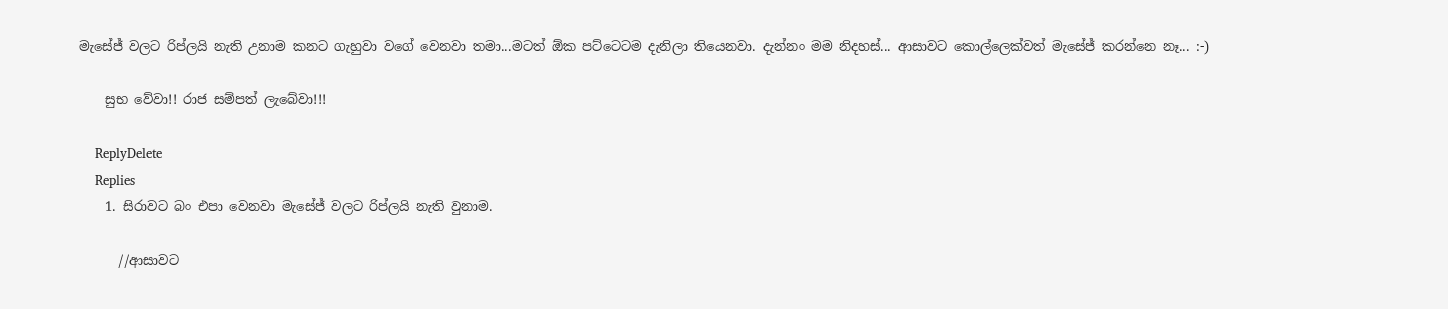මැසේජ් වලට රිප්ලයි නැති උනාම කනට ගැහුවා වගේ වෙනවා තමා...මටත් ඕක පට්ටෙටම දැනිලා තියෙනවා. දැන්නං මම නිදහස්... ආසාවට කොල්ලෙක්වත් මැසේජ් කරන්නෙ නෑ... :-)

    සුභ වේවා!! රාජ සම්පත් ලැබේවා!!!

    ReplyDelete
    Replies
    1. සිරාවට බං එපා වෙනවා මැසේජ් වලට රිප්ලයි නැති වුනාම.

      //ආසාවට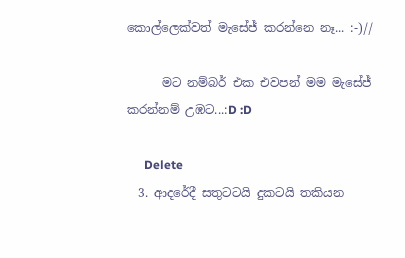කොල්ලෙක්වත් මැසේජ් කරන්නෙ නෑ... :-)//

      මට නම්බර් එක එවපන් මම මැසේජ් කරන්නම් උඹට...:D :D

      Delete
  3. ආදරේදී සතුටටයි දුකටයි තකියන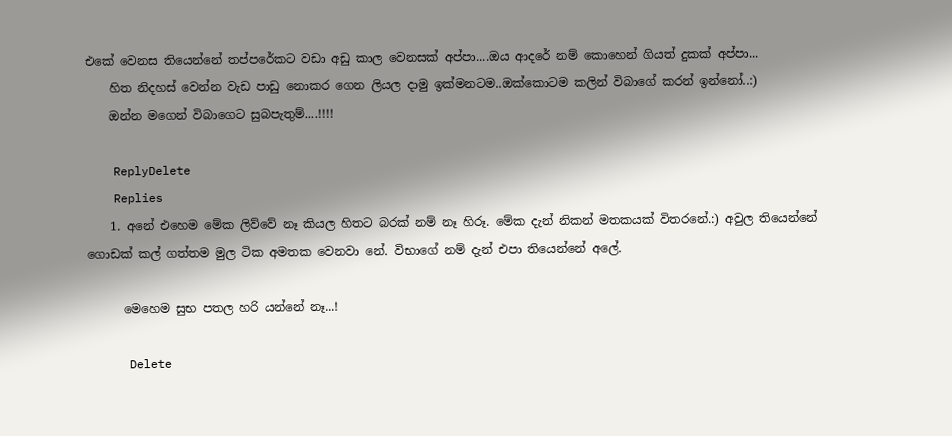එකේ වෙනස තියෙන්නේ තප්පරේකට වඩා අඩු කාල වෙනසක් අප්පා....ඔය ආදරේ නම් කොහෙන් ගියත් දුකක් අප්පා...
    හිත නිදහස් වෙන්න වැඩ පාඩු නොකර ගෙන ලියල දාමු ඉක්මනටම..ඔක්කොටම කලින් විබාගේ කරන් ඉන්නෝ..:)
    ඔන්න මගෙන් විබාගෙට සුබපැතුම්....!!!!

    ReplyDelete
    Replies
    1. අනේ එහෙම මේක ලිව්වේ නෑ කියල හිතට බරක් නම් නෑ හිරූ. මේක දැන් නිකන් මතකයක් විතරනේ.:) අවුල තියෙන්නේ ගොඩක් කල් ගත්තම මුල ටික අමතක වෙනවා නේ. විභාගේ නම් දැන් එපා තියෙන්නේ අලේ.

      මෙහෙම සුභ පතල හරි යන්නේ නෑ...!

      Delete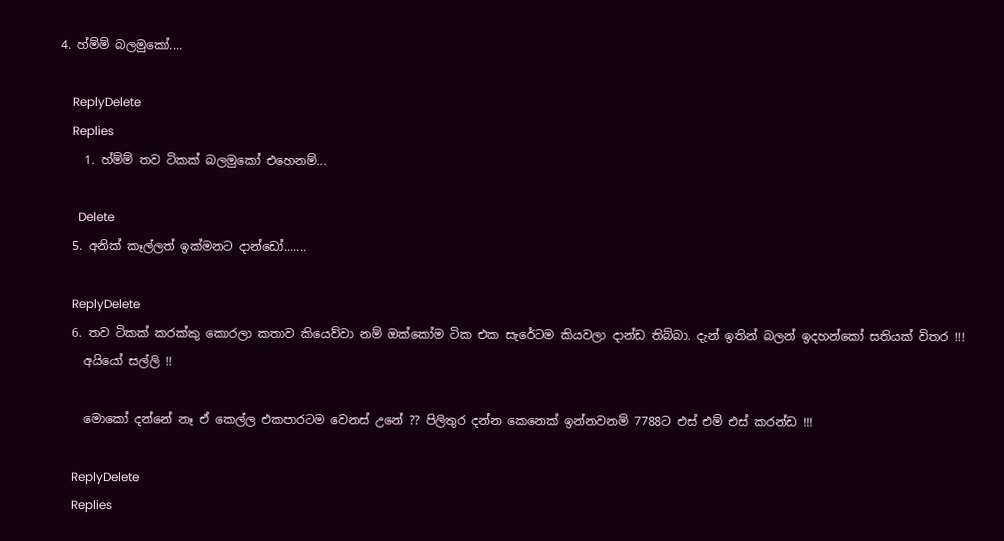4. හ්ම්ම් බලමුකෝ....

    ReplyDelete
    Replies
    1. හ්ම්ම් තව ටිකක් බලමුකෝ එහෙනම්...

      Delete
  5. අනික් කෑල්ලත් ඉක්මනට දාන්ඩෝ.......

    ReplyDelete
  6. තව ටිකක් කරක්කු කොරලා කතාව කියෙව්වා නම් ඔක්කෝම ටික එක සැරේටම කියවලා දාන්ඩ තිබ්බා. දැන් ඉතින් බලන් ඉදහන්කෝ සතියක් විතර !!!
    අයියෝ සල්ලි !!

    මොකෝ දන්නේ නෑ ඒ කෙල්ල එකපාරටම වෙනස් උනේ ?? පිලිතුර දන්න කෙනෙක් ඉන්නවනම් 7788ට එස් එම් එස් කරන්ඩ !!!

    ReplyDelete
    Replies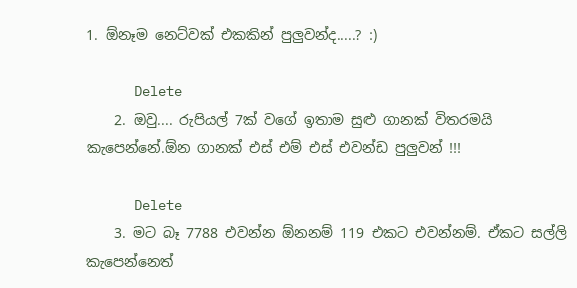1. ඕනෑම නෙට්වක් එකකින් පුලුවන්ද.....? :)

      Delete
    2. ඔවු.... රුපියල් 7ක් වගේ ඉතාම සුළු ගානක් විතරමයි කැපෙන්නේ.ඕන ගානක් එස් එම් එස් එවන්ඩ පුලුවන් !!!

      Delete
    3. මට බෑ 7788 එවන්න ඕනනම් 119 එකට එවන්නම්. ඒකට සල්ලි කැපෙන්නෙත්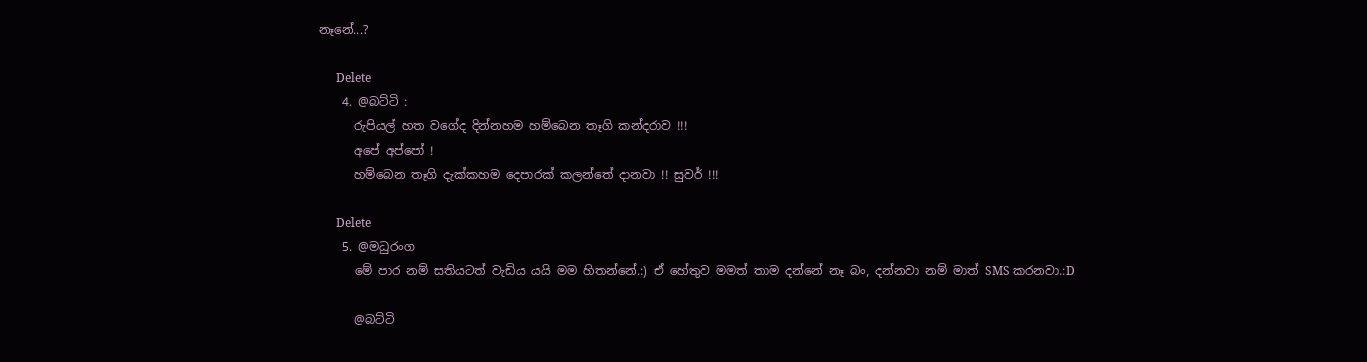නෑනේ...?

      Delete
    4. @බට්ටි :
      රුපියල් හත වගේද දින්නහම හම්බෙන තෑගි කන්දරාව !!!
      අපේ අප්පෝ !
      හම්බෙන තෑගි දැක්කහම දෙපාරක් කලන්තේ දානවා !! සුවර් !!!

      Delete
    5. @මධුරංග
      මේ පාර නම් සතියටත් වැඩිය යයි මම හිතන්නේ.:) ඒ හේතුව මමත් තාම දන්නේ නෑ බං, දන්නවා නම් මාත් SMS කරනවා.:D

      @බට්ටි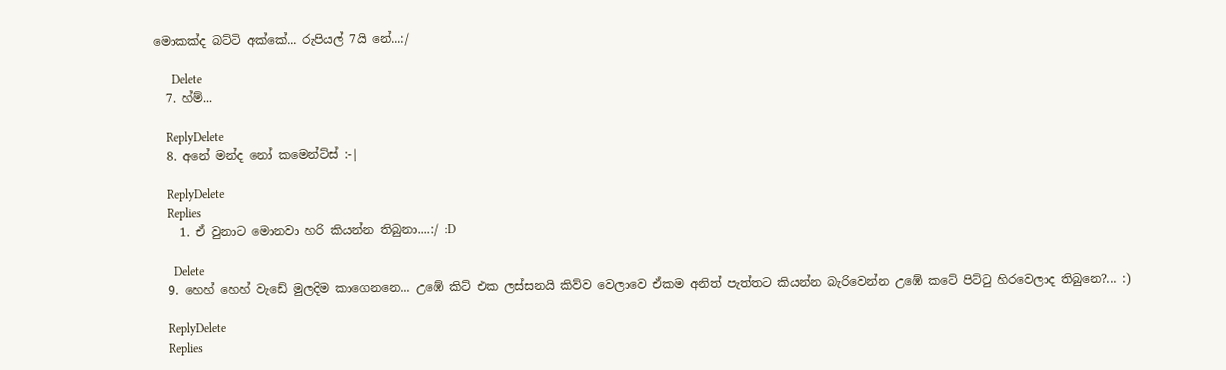මොකක්ද බට්ටි අක්කේ... රුපියල් 7යි නේ...:/

      Delete
  7. හ්ම්...

    ReplyDelete
  8. අනේ මන්ද නෝ කමෙන්ට්ස් :-|

    ReplyDelete
    Replies
    1. ඒ වුනාට මොනවා හරි කියන්න තිබුනා....:/ :D

      Delete
  9. හෙහ් හෙහ් වැඩේ මුලදිම කාගෙනනෙ... උඹේ කිට් එක ලස්සනයි කිව්ව වෙලාවෙ ඒකම අනිත් පැත්තට කියන්න බැරිවෙන්න උඹේ කටේ පිට්ටු හිරවෙලාද තිබුනෙ?... :)

    ReplyDelete
    Replies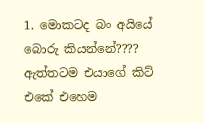1. මොකටද බං අයියේ බොරු කියන්නේ???? ඇත්තටම එයාගේ කිට් එකේ එහෙම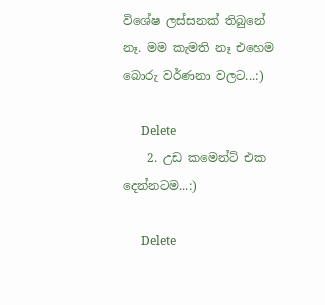විශේෂ ලස්සනක් තිබුනේ නෑ. මම කැමති නෑ එහෙම බොරු වර්ණනා වලට...:)

      Delete
    2. උඩ කමෙන්ට් එක දෙන්නටම...:)

      Delete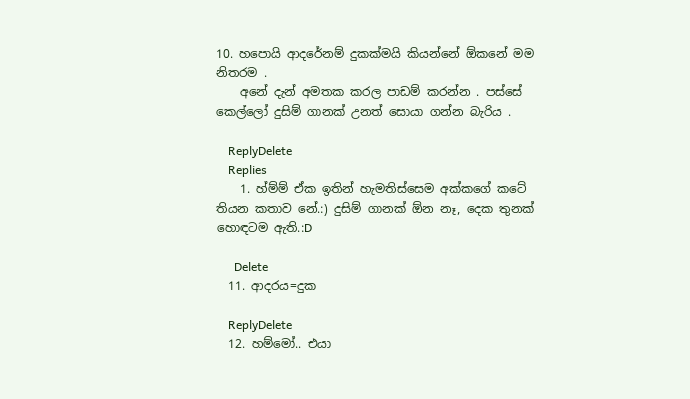10. හපොයි ආදරේනම් දුකක්මයි කියන්නේ ඕකනේ මම නිතරම .
    අනේ දැන් අමතක කරල පාඩම් කරන්න . පස්සේ කෙල්ලෝ දුසිම් ගානක් උනත් සොයා ගන්න බැරිය .

    ReplyDelete
    Replies
    1. හ්ම්ම් ඒක ඉතින් හැමතිස්සෙම අක්කගේ කටේ තියන කතාව නේ.:) දුසිම් ගානක් ඕන නෑ, දෙක තුනක් හොඳටම ඇති.:D

      Delete
  11. ආදරය=දුක

    ReplyDelete
  12. හම්මෝ.. එයා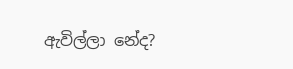ඇවිල්ලා නේද?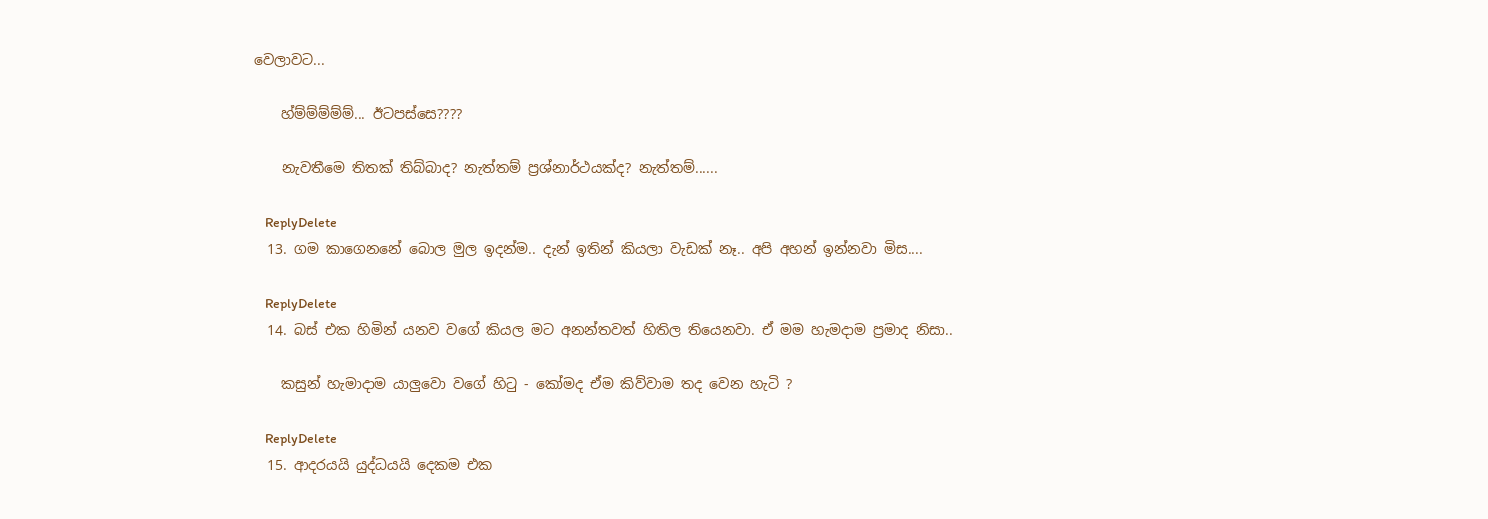වෙලාවට...

    හ්ම්ම්ම්ම්ම්... ඊටපස්සෙ????

    නැවතීමෙ තිතක් තිබ්බාද? නැත්තම් ප්‍රශ්නාර්ථයක්ද? නැත්තම්......

    ReplyDelete
  13. ගම කාගෙනනේ බොල මුල ඉදන්ම.. දැන් ඉතින් කියලා වැඩක් නෑ.. අපි අහන් ඉන්නවා මිස....

    ReplyDelete
  14. බස් එක හිමින් යනව වගේ කියල මට අනන්තවත් හිතිල තියෙනවා. ඒ මම හැමදාම ප්‍රමාද නිසා..

    කසුන් හැමාදාම යාලුවො වගේ හිටු - කෝමද ඒම කිව්වාම තද වෙන හැටි ?

    ReplyDelete
  15. ආදරයයි යුද්ධයයි දෙකම එක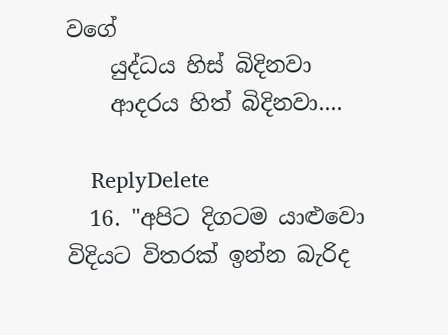වගේ
    යුද්ධය හිස් බිදිනවා
    ආදරය හිත් බිදිනවා....

    ReplyDelete
  16. "අපිට දිගටම යාළුවො විදියට විතරක් ඉන්න බැරිද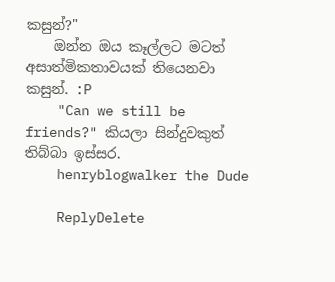කසුන්?"
    ඔන්න ඔය කෑල්ලට මටත් අසාත්මිකතාවයක් තියෙනවා කසුන්. :P
    "Can we still be friends?" කියලා සින්දුවකුත් තිබ්බා ඉස්සර.
    henryblogwalker the Dude

    ReplyDelete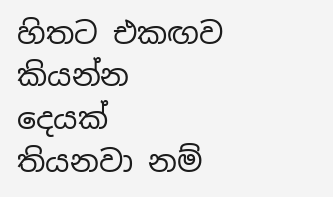හිතට එකඟව කියන්න දෙයක් තියනවා නම්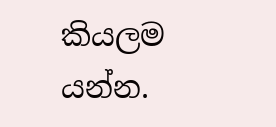කියලම යන්න.